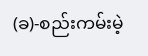(ခ)-စည်းကမ်းမဲ့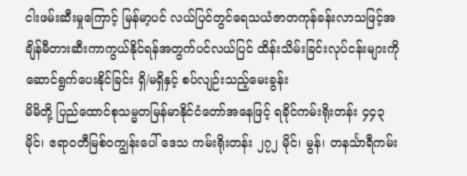ငါးဖမ်းဆီးမှုကြောင့် မြန်မာ့ပင် လယ်ပြင်တွင်ရေသယံဇာတကုန်ခန်းလာသဖြင့်အ ချိန်မီတားဆီးကာကွယ်နိုင်ရန်အတွက်ပင်လယ်ပြင် ထိန်းသိမ်းခြင်းလုပ်ငန်းများကိုဆောင်ရွက်ပေးနိုင်ခြင်း ရှိ/မရှိနှင့် စပ်လျဉ်းသည့်မေးခွန်း
မိမိတို့ ပြည်ထောင်စုသမ္မတမြန်မာနိုင်ငံတော်အနေဖြင့် ရခိုင်ကမ်းရိုးတန်း ၄၄၃ မိုင်၊ ဧရာဝတီမြစ်ဝကျွန်းပေါ် ဒေသ ကမ်းရိုးတန်း ၂၇၂ မိုင်၊ မွန်၊ တနင်္သာရီကမ်း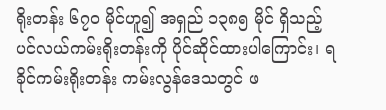ရိုးတန်း ၆၇၀ မိုင်ဟူ၍ အရှည် ၁၃၈၅ မိုင် ရှိသည့် ပင်လယ်ကမ်းရိုးတန်းကို ပိုင်ဆိုင်ထားပါကြောင်း၊ ရခိုင်ကမ်းရိုးတန်း ကမ်းလွန်ဒေသတွင် ဖ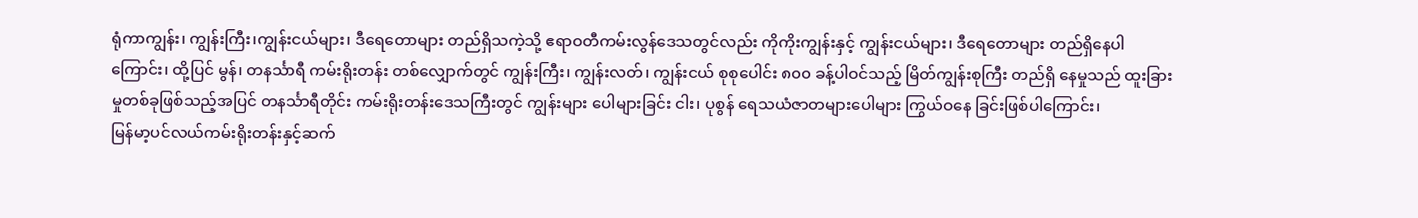ရုံကာကျွန်း၊ ကျွန်းကြီး၊ကျွန်းငယ်များ၊ ဒီရေတောများ တည်ရှိသကဲ့သို့ ဧရာဝတီကမ်းလွန်ဒေသတွင်လည်း ကိုကိုးကျွန်းနှင့် ကျွန်းငယ်များ၊ ဒီရေတောများ တည်ရှိနေပါကြောင်း၊ ထို့ပြင် မွန်၊ တနင်္သာရီ ကမ်းရိုးတန်း တစ်လျှောက်တွင် ကျွန်းကြီး၊ ကျွန်းလတ်၊ ကျွန်းငယ် စုစုပေါင်း ၈၀၀ ခန့်ပါဝင်သည့် မြိတ်ကျွန်းစုကြီး တည်ရှိ နေမှုသည် ထူးခြားမှုတစ်ခုဖြစ်သည့်အပြင် တနင်္သာရီတိုင်း ကမ်းရိုးတန်းဒေသကြီးတွင် ကျွန်းများ ပေါများခြင်း ငါး၊ ပုစွန် ရေသယံဇာတများပေါများ ကြွယ်ဝနေ ခြင်းဖြစ်ပါကြောင်း၊
မြန်မာ့ပင်လယ်ကမ်းရိုးတန်းနှင့်ဆက်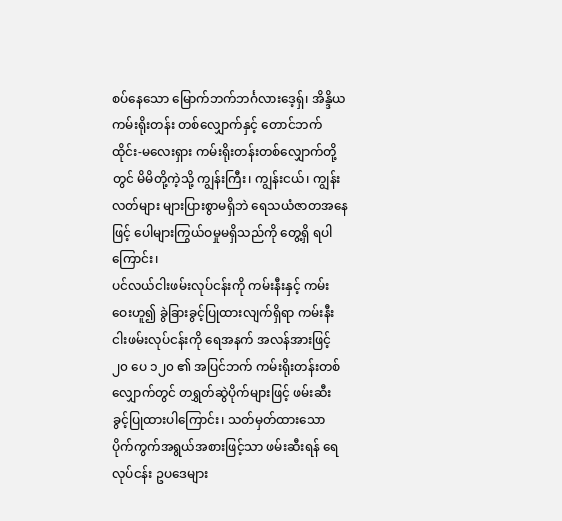စပ်နေသော မြောက်ဘက်ဘင်္ဂလားဒေ့ရှ်၊ အိန္ဒိယကမ်းရိုးတန်း တစ်လျှောက်နှင့် တောင်ဘက် ထိုင်း-မလေးရှား ကမ်းရိုးတန်းတစ်လျှောက်တို့တွင် မိမိတို့ကဲ့သို့ ကျွန်းကြီး၊ ကျွန်းငယ်၊ ကျွန်းလတ်များ များပြားစွာမရှိဘဲ ရေသယံဇာတအနေဖြင့် ပေါများကြွယ်ဝမှုမရှိသည်ကို တွေ့ရှိ ရပါကြောင်း၊
ပင်လယ်ငါးဖမ်းလုပ်ငန်းကို ကမ်းနီးနှင့် ကမ်းဝေးဟူ၍ ခွဲခြားခွင့်ပြုထားလျက်ရှိရာ ကမ်းနီးငါးဖမ်းလုပ်ငန်းကို ရေအနက် အလန်အားဖြင့် ၂၀ ပေ ၁၂၀ ၏ အပြင်ဘက် ကမ်းရိုးတန်းတစ်လျှောက်တွင် တရွှတ်ဆွဲပိုက်များဖြင့် ဖမ်းဆီးခွင့်ပြုထားပါကြောင်း၊ သတ်မှတ်ထားသော ပိုက်ကွက်အရွယ်အစားဖြင့်သာ ဖမ်းဆီးရန် ရေလုပ်ငန်း ဥပဒေများ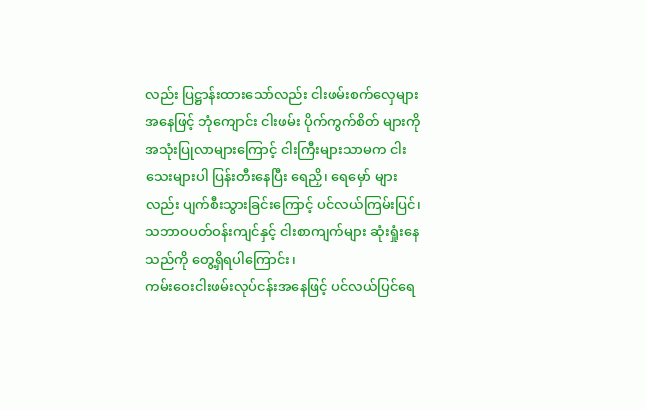လည်း ပြဋ္ဌာန်းထားသော်လည်း ငါးဖမ်းစက်လှေများအနေဖြင့် ဘုံကျောင်း ငါးဖမ်း ပိုက်ကွက်စိတ် များကို အသုံးပြုလာများကြောင့် ငါးကြီးများသာမက ငါးသေးများပါ ပြန်းတီးနေပြီး ရေညှိ၊ ရေမှော် များလည်း ပျက်စီးသွားခြင်းကြောင့် ပင်လယ်ကြမ်းပြင်၊ သဘာဝပတ်ဝန်းကျင်နှင့် ငါးစာကျက်များ ဆုံးရှုံးနေသည်ကို တွေ့ရှိရပါကြောင်း၊
ကမ်းဝေးငါးဖမ်းလုပ်ငန်းအနေဖြင့် ပင်လယ်ပြင်ရေ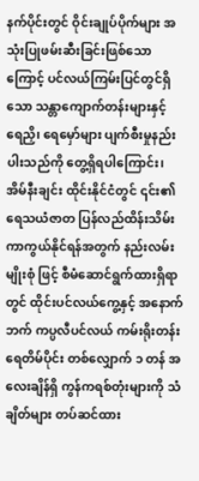နက်ပိုင်းတွင် ဝိုင်းချုပ်ပိုက်များ အသုံးပြုဖမ်းဆီးခြင်းဖြစ်သော ကြောင့် ပင်လယ်ကြမ်းပြင်တွင်ရှိသော သန္တာကျောက်တန်းများနှင့် ရေညှိ၊ ရေမှော်များ ပျက်စီးမှုနည်းပါးသည်ကို တွေ့ရှိရပါကြောင်း၊
အိမ်နီးချင်း ထိုင်းနိုင်ငံတွင် ၎င်း၏ ရေသယံဇာတ ပြန်လည်ထိန်းသိမ်းကာကွယ်နိုင်ရန်အတွက် နည်းလမ်းမျိုးစုံ ဖြင့် စီမံဆောင်ရွက်ထားရှိရာတွင် ထိုင်းပင်လယ်ကွေ့နှင့် အနောက်ဘက် ကပ္ပလီပင်လယ် ကမ်းရိုးတန်း ရေတိမ်ပိုင်း တစ်လျှောက် ၁ တန် အလေးချိန်ရှိ ကွန်ကရစ်တုံးများကို သံချိတ်များ တပ်ဆင်ထား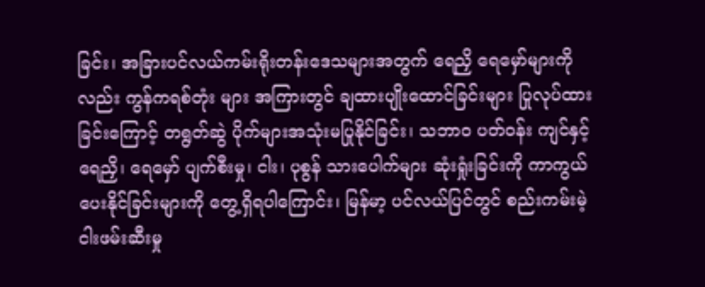ခြင်း၊ အခြားပင်လယ်ကမ်းရိုးတန်းဒေသများအတွက် ရေညှိ ရေမှော်များကိုလည်း ကွန်ကရစ်တုံး များ အကြားတွင် ချထားပျိုးထောင်ခြင်းများ ပြုလုပ်ထားခြင်းကြောင့် တရွတ်ဆွဲ ပိုက်များအသုံးမပြုနိုင်ခြင်း၊ သဘာဝ ပတ်ဝန်း ကျင်နှင့် ရေညှိ၊ ရေမှော် ပျက်စီးမှု၊ ငါး၊ ပုစွန် သားပေါက်များ ဆုံးရှုံးခြင်းကို ကာကွယ်ပေးနိုင်ခြင်းများကို တွေ့ရှိရပါကြောင်း၊ မြန်မာ့ ပင်လယ်ပြင်တွင် စည်းကမ်းမဲ့ငါးဖမ်းဆီးမှု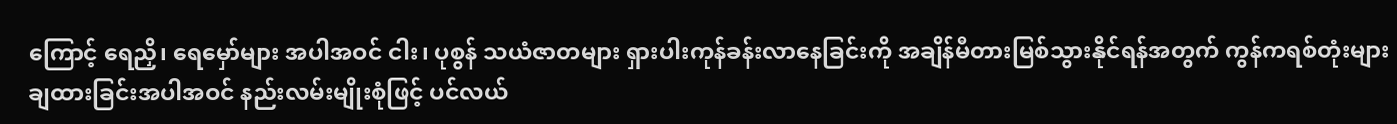ကြောင့် ရေညှိ၊ ရေမှော်များ အပါအဝင် ငါး၊ ပုစွန် သယံဇာတများ ရှားပါးကုန်ခန်းလာနေခြင်းကို အချိန်မီတားမြစ်သွားနိုင်ရန်အတွက် ကွန်ကရစ်တုံးများ ချထားခြင်းအပါအဝင် နည်းလမ်းမျိုးစုံဖြင့် ပင်လယ်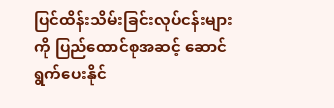ပြင်ထိန်းသိမ်းခြင်းလုပ်ငန်းများ ကို ပြည်ထောင်စုအဆင့် ဆောင်ရွက်ပေးနိုင်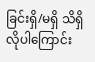ခြင်းရှိ/မရှိ သိရှိလိုပါကြောင်း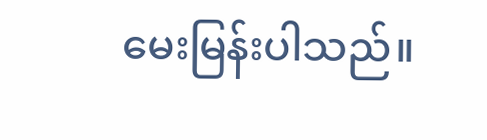မေးမြန်းပါသည်။